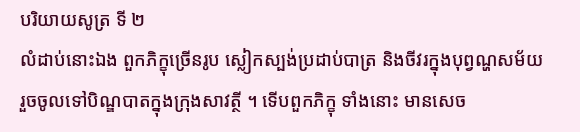បរិយាយសូត្រ ទី ២
លំដាប់នោះឯង ពួកភិក្ខុច្រើនរូប ស្លៀកស្បង់ប្រដាប់បាត្រ និងចីវរក្នុងបុព្វណ្ហសម័យ រួចចូលទៅបិណ្ឌបាតក្នុងក្រុងសាវត្ថី ។ ទើបពួកភិក្ខុ ទាំងនោះ មានសេច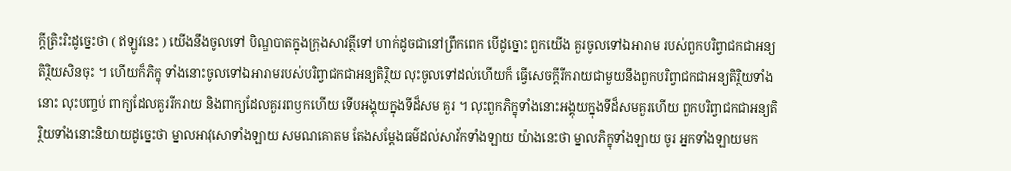ក្តីត្រិះរិះដូច្នេះថា ( ឥឡូវនេះ ) យើងនឹងចូលទៅ បិណ្ឌបាតក្នុងក្រុងសាវត្ថីទៅ ហាក់ដូចជានៅព្រឹកពេក បើដូច្នោះ ពួកយើង គួរចូលទៅឯអារាម របស់ពួកបរិព្វាជកជាអន្យតិរ្ថិយសិនចុះ ។ ហើយក៏ភិក្ខុ ទាំងនោះចូលទៅឯអារាមរបស់បរិព្វាជកជាអន្យតិរ្ថិយ លុះចូលទៅដល់ហើយក៏ ធ្វើសេចក្តីរីករាយជាមួយនឹងពួកបរិព្វាជកជាអន្យតិរ្ថិយទាំងនោះ លុះបញ្ចប់ ពាក្យដែលគួររីករាយ និងពាក្យដែលគួររពឫកហើយ ទើបអង្គុយក្នុងទីដ៏សម គួរ ។ លុះពួកភិក្ខុទាំងនោះអង្គុយក្នុងទីដ៏សមគួរហើយ ពួកបរិព្វាជកជាអន្យតិរ្ថិយទាំងនោះនិយាយដូច្នេះថា ម្នាលអាវុសោទាំងឡាយ សមណគោតម តែងសម្តែងធម៌ដល់សាវ័កទាំងឡាយ យ៉ាងនេះថា ម្នាលភិក្ខុទាំងឡាយ ចូរ អ្នកទាំងឡាយមក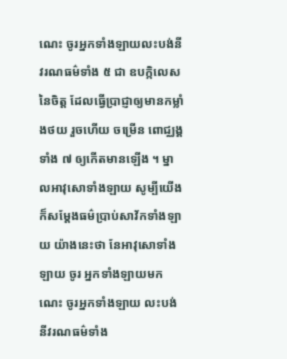ណេះ ចូរអ្នកទាំងឡាយលះបង់នីវរណធម៌ទាំង ៥ ជា ឧបក្កិលេសនៃចិត្ត ដែលធ្វើប្រាជ្ញាឲ្យមានកម្លាំងថយ រួចហើយ ចម្រើន ពោជ្ឈង្គទាំង ៧ ឲ្យកើតមានឡើង ។ ម្នាលអាវុសោទាំងឡាយ សូម្បីយើង ក៏សម្តែងធម៌ប្រាប់សាវ័កទាំងឡាយ យ៉ាងនេះថា នែអាវុសោទាំងឡាយ ចូរ អ្នកទាំងឡាយមកណេះ ចូរអ្នកទាំងឡាយ លះបង់នីវរណធម៌ទាំង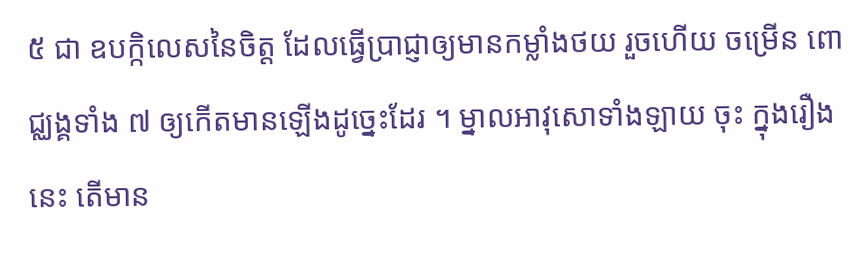៥ ជា ឧបក្កិលេសនៃចិត្ត ដែលធ្វើប្រាជ្ញាឲ្យមានកម្លាំងថយ រួចហើយ ចម្រើន ពោជ្ឈង្គទាំង ៧ ឲ្យកើតមានឡើងដូច្នេះដែរ ។ ម្នាលអាវុសោទាំងឡាយ ចុះ ក្នុងរឿងនេះ តើមាន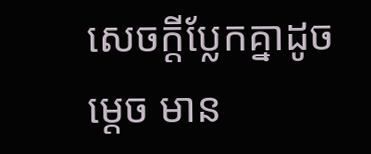សេចក្តីប្លែកគ្នាដូចម្តេច មាន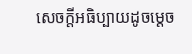សេចក្តីអធិប្បាយដូចម្តេច